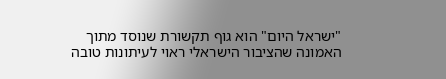"ישראל היום" הוא גוף תקשורת שנוסד מתוך האמונה שהציבור הישראלי ראוי לעיתונות טובה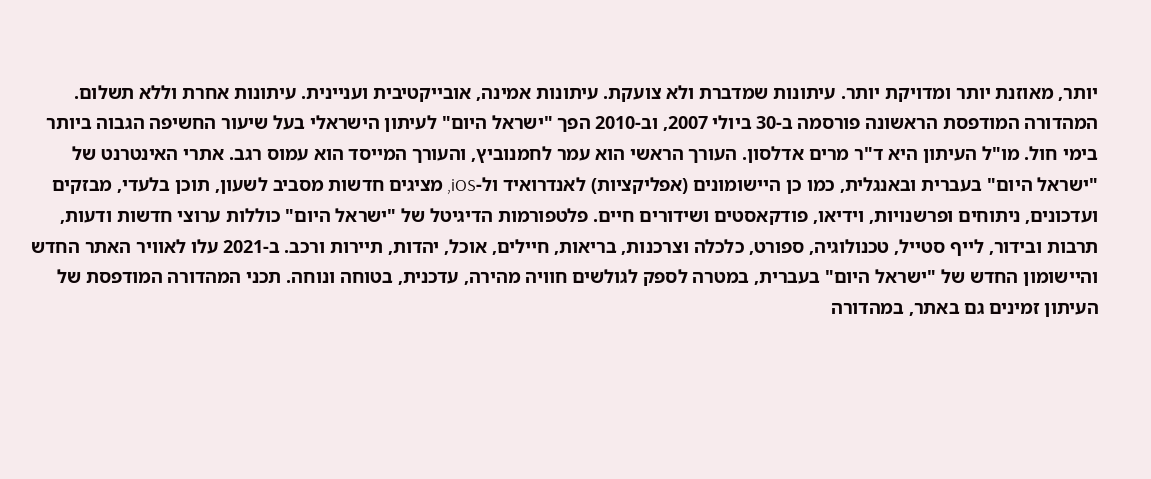יותר, מאוזנת יותר ומדויקת יותר. עיתונות שמדברת ולא צועקת. עיתונות אמינה, אובייקטיבית ועניינית. עיתונות אחרת וללא תשלום. המהדורה המודפסת הראשונה פורסמה ב-30 ביולי 2007, וב-2010 הפך "ישראל היום" לעיתון הישראלי בעל שיעור החשיפה הגבוה ביותר בימי חול. מו"ל העיתון היא ד"ר מרים אדלסון. העורך הראשי הוא עמר לחמנוביץ, והעורך המייסד הוא עמוס רגב. אתרי האינטרנט של "ישראל היום" בעברית ובאנגלית, כמו כן היישומונים (אפליקציות) לאנדרואיד ול-iOS, מציגים חדשות מסביב לשעון, תוכן בלעדי, מבזקים ועדכונים, ניתוחים ופרשנויות, וידיאו, פודקאסטים ושידורים חיים. פלטפורמות הדיגיטל של "ישראל היום" כוללות ערוצי חדשות ודעות, תרבות ובידור, לייף סטייל, טכנולוגיה, ספורט, כלכלה וצרכנות, בריאות, חיילים, אוכל, יהדות, תיירות ורכב. ב-2021 עלו לאוויר האתר החדש והיישומון החדש של "ישראל היום" בעברית, במטרה לספק לגולשים חוויה מהירה, עדכנית, בטוחה ונוחה. תכני המהדורה המודפסת של העיתון זמינים גם באתר, במהדורה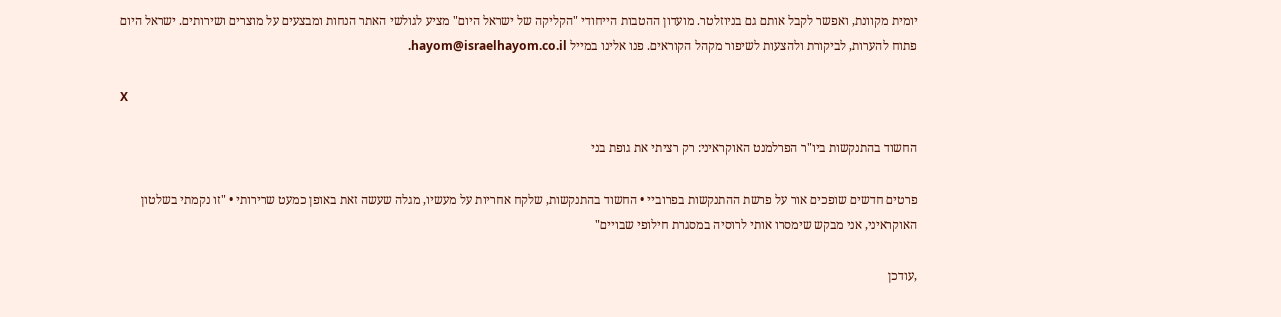יומית מקוונת, ואפשר לקבל אותם גם בניוזלטר. מועדון ההטבות הייחודי "הקליקה של ישראל היום" מציע לגולשי האתר הנחות ומבצעים על מוצרים ושירותים. ישראל היום פתוח להערות, לביקורת ולהצעות לשיפור מקהל הקוראים. פנו אלינו במייל hayom@israelhayom.co.il.

X

החשוד בהתנקשות ביו"ר הפרלמנט האוקראיני: רק רציתי את גופת בני

פרטים חדשים שופכים אור על פרשת ההתנקשות בפרוביי • החשוד בהתנקשות, שלקח אחריות על מעשיו, מגלה שעשה זאת באופן כמעט שרירותי • "זו נקמתי בשלטון האוקראיני, אני מבקש שימסרו אותי לרוסיה במסגרת חילופי שבויים"

,עודכן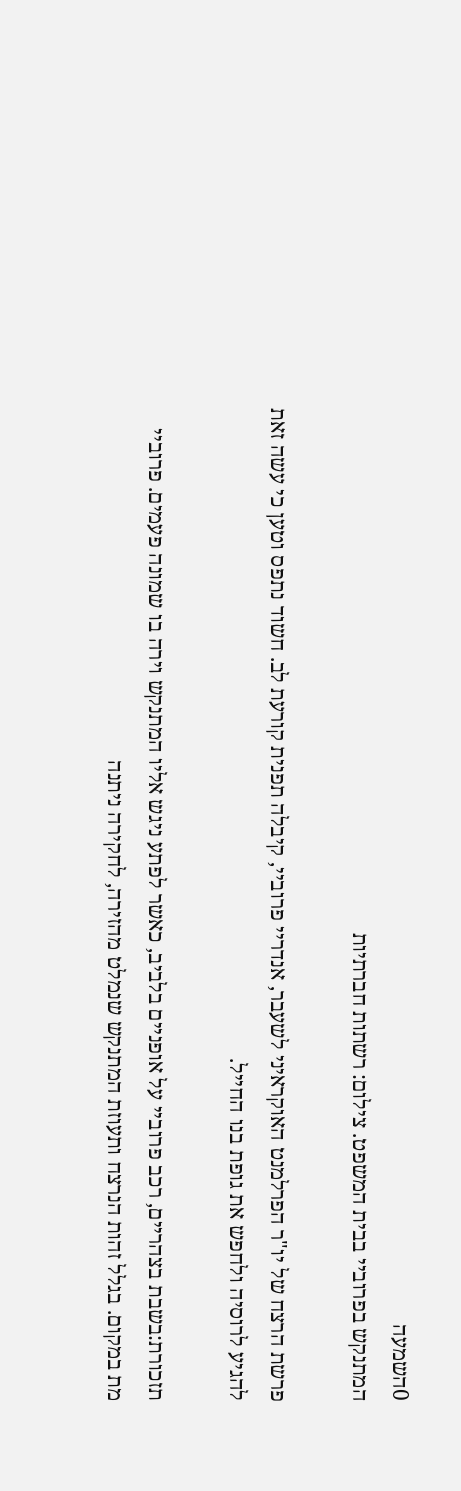0השמעה
המתנקש בפרוביי בבית המשפט. צילום: רשתות חברתיות

פרשת הרצח של יו"ר הפרלמנט האוקראיני לשעבר, אנדריי פרוביי, קיבלה תפנית קורעת לב. חשוד נתפס וטען כי עשה זאת להגיע לרוסיה ולחפש את גופת בנו החייל.

תזכורת:בשבת בצהריים, רכב פרוביי על אופניים בלביב, כאשר לפתע ניגש אליו המתנקש וירה בו שמונה פעמים. פרוביי מת במקום. בגלל זהות הנרצח ותעוזת המתנקש שנמלט מהזירה, לחקירה ניתנה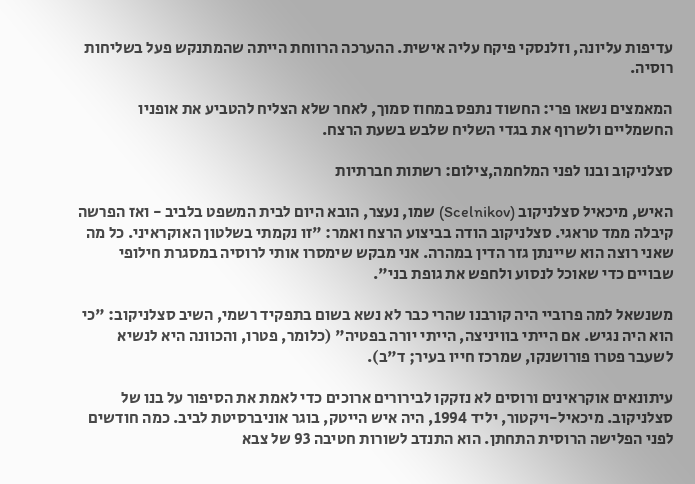עדיפות עליונה, וזלנסקי פיקח עליה אישית. ההערכה הרווחת הייתה שהמתנקש פעל בשליחות רוסיה.

המאמצים נשאו פרי: החשוד נתפס במחוז סמוך, לאחר שלא הצליח להטביע את אופניו החשמליים ולשרוף את בגדי השליח שלבש בשעת הרצח.

סצלניקוב ובנו לפני המלחמה,צילום: רשתות חברתיות

האיש, מיכאיל סצלניקוב (Scelnikov) שמו, נעצר, הובא היום לבית המשפט בלביב - ואז הפרשה קיבלה ממד טראגי. סצלניקוב הודה בביצוע הרצח ואמר: "זו נקמתי בשלטון האוקראיני. כל מה שאני רוצה הוא שיינתן גזר הדין במהרה. אני מבקש שימסרו אותי לרוסיה במסגרת חילופי שבויים כדי שאוכל לנסוע ולחפש את גופת בני".

משנשאל למה פרוביי היה קורבנו שהרי כבר לא נשא בשום בתפקיד רשמי, השיב סצלניקוב: "כי הוא היה נגיש. אם הייתי בוויניצה, הייתי יורה בפטיה" (כלומר, פטרו, והכוונה היא לנשיא לשעבר פטרו פורושנקו, שמרכז חייו בעיר; ד"ב).

עיתונאים אוקראינים ורוסים לא נזקקו לבירורים ארוכים כדי לאמת את הסיפור על בנו של סצלניקוב. מיכאיל-ויקטור, יליד 1994, היה איש הייטק, בוגר אוניברסיטת לביב. כמה חודשים לפני הפלישה הרוסית התחתן. הוא התנדב לשורות חטיבה 93 של צבא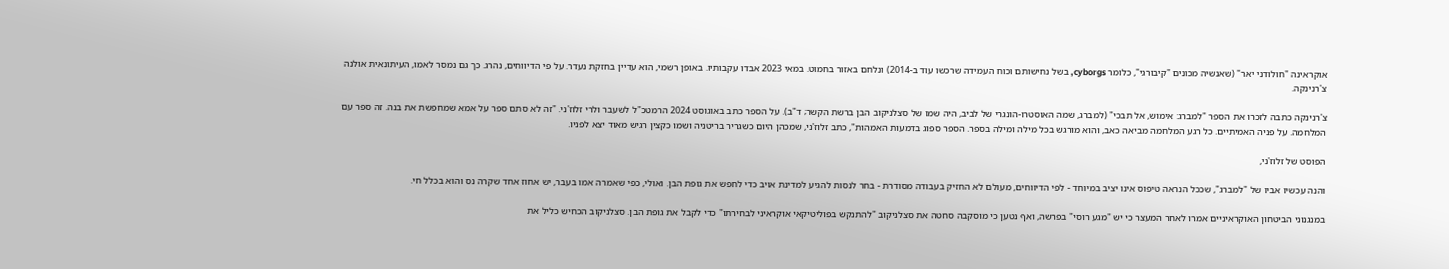אוקראינה "חולודני יאר" (שאנשיה מכונים "קיבורגי", כלומר cyborgs, בשל נחישותם וכוח העמידה שרכשו עוד ב-2014) ונלחם באזור בחמוט. במאי 2023 אבדו עקבותיו. באופן רשמי, הוא עדיין בחזקת נעדר. על פי הדיווחים, נהרג. כך גם נמסר לאמו, העיתונאית אולנה צ'רנינקה.

צ'רנינקה כתבה לזכרו את הספר "למברג: אימוש, אל תבכי" (למברג, שמה האוסטרו-הונגרי של לביב, היה שמו של סצלניקוב הבן ברשת הקשר; ד"ב). על הספר כתב באוגוסט 2024 הרמטכ"ל לשעבר ולרי זלוז'ני. "זה לא סתם ספר על אמא שמחפשת את בנה. זה ספר עם המלחמה. על פניה האמיתיים. כל רגע המלחמה מביאה כאב, והוא מורגש בכל מילה ומילה בספר. הספר ספוג בדמעות האמהות", כתב זלוז'ני, שמכהן היום כשגריר בריטניה ושמו כקצין רגיש מאוד יצא לפניו.

הפוסט של זלוז'ני,

והנה עכשיו אביו של "למברג", שככל הנראה טיפוס אינו יציב במיוחד - לפי הדיווחים, מעולם לא החזיק בעבודה מסודרת - בחר לנסות להגיע למדינת אויב כדי לחפש את גופת הבן. ואולי, כפי שאמרה אמו בעבר, יש אחוז אחד שקרה נס והוא בכלל חי.

במנגנוני הביטחון האוקראיניים אמרו לאחר המעצר כי יש "מגע רוסי" בפרשה, ואף נטען כי מוסקבה סחטה את סצלניקוב "להתנקש בפוליטיקאי אוקראיני לבחירתו" כדי לקבל את גופת הבן. סצלניקוב הכחיש כליל את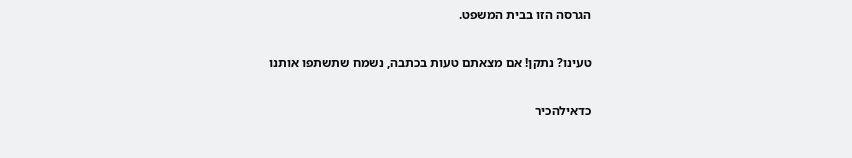הגרסה הזו בבית המשפט.

טעינו? נתקן! אם מצאתם טעות בכתבה, נשמח שתשתפו אותנו

כדאילהכיר